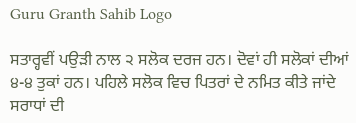Guru Granth Sahib Logo

ਸਤਾਰ੍ਹਵੀਂ ਪਉੜੀ ਨਾਲ ੨ ਸਲੋਕ ਦਰਜ ਹਨ। ਦੋਵਾਂ ਹੀ ਸਲੋਕਾਂ ਦੀਆਂ ੪-੪ ਤੁਕਾਂ ਹਨ। ਪਹਿਲੇ ਸਲੋਕ ਵਿਚ ਪਿਤਰਾਂ ਦੇ ਨਮਿਤ ਕੀਤੇ ਜਾਂਦੇ ਸਰਾਧਾਂ ਦੀ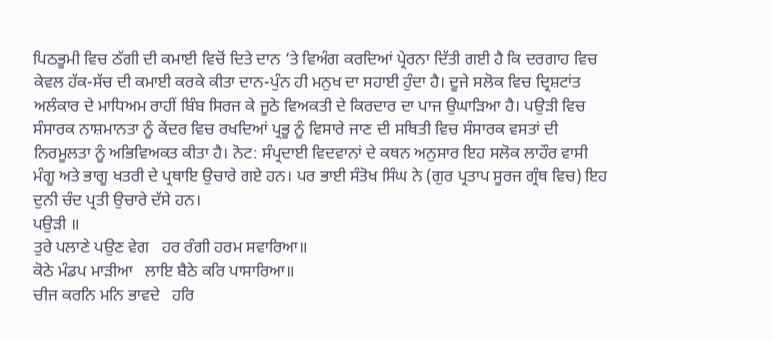ਪਿਠਭੂਮੀ ਵਿਚ ਠੱਗੀ ਦੀ ਕਮਾਈ ਵਿਚੋਂ ਦਿਤੇ ਦਾਨ ‘ਤੇ ਵਿਅੰਗ ਕਰਦਿਆਂ ਪ੍ਰੇਰਨਾ ਦਿੱਤੀ ਗਈ ਹੈ ਕਿ ਦਰਗਾਹ ਵਿਚ ਕੇਵਲ ਹੱਕ-ਸੱਚ ਦੀ ਕਮਾਈ ਕਰਕੇ ਕੀਤਾ ਦਾਨ-ਪੁੰਨ ਹੀ ਮਨੁਖ ਦਾ ਸਹਾਈ ਹੁੰਦਾ ਹੈ। ਦੂਜੇ ਸਲੋਕ ਵਿਚ ਦ੍ਰਿਸ਼ਟਾਂਤ ਅਲੰਕਾਰ ਦੇ ਮਾਧਿਅਮ ਰਾਹੀਂ ਬਿੰਬ ਸਿਰਜ ਕੇ ਜੂਠੇ ਵਿਅਕਤੀ ਦੇ ਕਿਰਦਾਰ ਦਾ ਪਾਜ ਉਘਾੜਿਆ ਹੈ। ਪਉੜੀ ਵਿਚ ਸੰਸਾਰਕ ਨਾਸ਼ਮਾਨਤਾ ਨੂੰ ਕੇਂਦਰ ਵਿਚ ਰਖਦਿਆਂ ਪ੍ਰਭੂ ਨੂੰ ਵਿਸਾਰੇ ਜਾਣ ਦੀ ਸਥਿਤੀ ਵਿਚ ਸੰਸਾਰਕ ਵਸਤਾਂ ਦੀ ਨਿਰਮੂਲਤਾ ਨੂੰ ਅਭਿਵਿਅਕਤ ਕੀਤਾ ਹੈ। ਨੋਟ: ਸੰਪ੍ਰਦਾਈ ਵਿਦਵਾਨਾਂ ਦੇ ਕਥਨ ਅਨੁਸਾਰ ਇਹ ਸਲੋਕ ਲਾਹੌਰ ਵਾਸੀ ਮੰਗੂ ਅਤੇ ਭਾਗੂ ਖਤਰੀ ਦੇ ਪ੍ਰਥਾਇ ਉਚਾਰੇ ਗਏ ਹਨ। ਪਰ ਭਾਈ ਸੰਤੋਖ ਸਿੰਘ ਨੇ (ਗੁਰ ਪ੍ਰਤਾਪ ਸੂਰਜ ਗ੍ਰੰਥ ਵਿਚ) ਇਹ ਦੁਨੀ ਚੰਦ ਪ੍ਰਤੀ ਉਚਾਰੇ ਦੱਸੇ ਹਨ।
ਪਉੜੀ ॥
ਤੁਰੇ ਪਲਾਣੇ ਪਉਣ ਵੇਗ   ਹਰ ਰੰਗੀ ਹਰਮ ਸਵਾਰਿਆ॥
ਕੋਠੇ ਮੰਡਪ ਮਾੜੀਆ   ਲਾਇ ਬੈਠੇ ਕਰਿ ਪਾਸਾਰਿਆ॥
ਚੀਜ ਕਰਨਿ ਮਨਿ ਭਾਵਦੇ   ਹਰਿ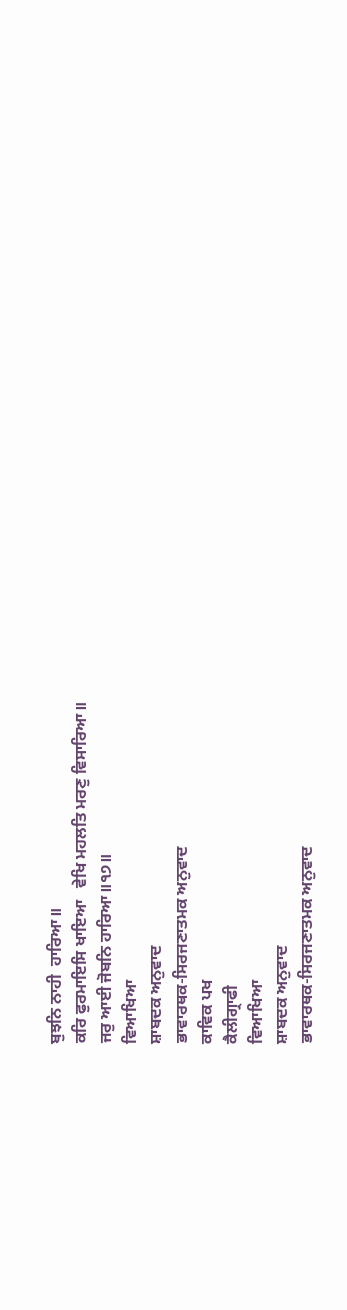ਬੁਝਨਿ ਨਾਹੀ  ਹਾਰਿਆ॥
ਕਰਿ ਫੁਰਮਾਇਸਿ ਖਾਇਆ   ਵੇਖਿ ਮਹਲਤਿ ਮਰਣੁ ਵਿਸਾਰਿਆ॥
ਜਰੁ ਆਈ ਜੋਬਨਿ ਹਾਰਿਆ॥੧੭॥
ਵਿਆਖਿਆ
ਸ਼ਾਬਦਕ ਅਨੁਵਾਦ
ਭਾਵਾਰਥਕ-ਸਿਰਜਣਾਤਮਕ ਅਨੁਵਾਦ
ਕਾਵਿਕ ਪਖ
ਕੈਲੀਗ੍ਰਾਫੀ
ਵਿਆਖਿਆ
ਸ਼ਾਬਦਕ ਅਨੁਵਾਦ
ਭਾਵਾਰਥਕ-ਸਿਰਜਣਾਤਮਕ ਅਨੁਵਾਦ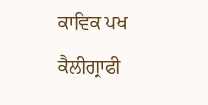ਕਾਵਿਕ ਪਖ
ਕੈਲੀਗ੍ਰਾਫੀ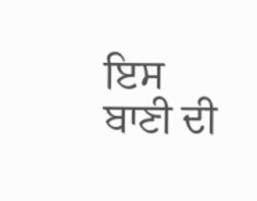ਇਸ ਬਾਣੀ ਦੀ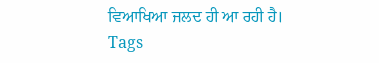ਵਿਆਖਿਆ ਜਲਦ ਹੀ ਆ ਰਹੀ ਹੈ।
Tags